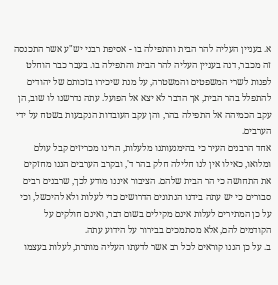א. בעניין העליה להר הבית והתפילה בו - אסיפת רבני יש"ע אשר התכנסה זה מכבר, דנה בעניין העליה להר הבית והתפילה בו. בעבר כבר הוחלט לפנות לשרי המשפטים והמשטרה, על מנת שיכירו בזכותם של יהודים להתפלל בהר הבית, אך הדבר לא יצא אל הפועל. עתה נדרשנו לו שוב, הן עקב הכמיהה אל התפילה בהר, והן עקב העובדות הנקבעות בשטח על ידי הערבים.
אחד הרבנים העיר כי בהימנעותנו מלעלות, הרינו מכריזים קבל עולם ומלואו, כאילו אין לנו חלילה חלק בהר ד', ובקרב הערבים הננו מחזקים את התחושה כי הר הבית שלהם. הציבור איננו מודע לכך, שרבנים רבים סבורים כי יש עתה בידנו הנתונים הדרושים כדי לעלות ולא להיכשל, וכי על כן המתירים לעלות אינם מקילים בשום דבר, ואינם חולקים על הקודמים להם, אלא מסתמכים בבירור על הידוע עתה.
ב. על כן הננו קוראים לכל רב אשר לדעתו העליה מותרת, לעלות בעצמו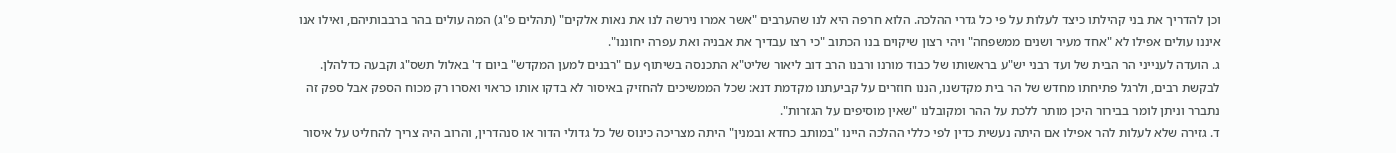וכן להדריך את בני קהילתו כיצד לעלות על פי כל גדרי ההלכה. הלוא חרפה היא לנו שהערבים "אשר אמרו נירשה לנו את נאות אלקים" (תהלים פ"ג) המה עולים בהר ברבבותיהם, ואילו אנו איננו עולים אפילו לא "אחד מעיר ושנים ממשפחה" ויהי רצון שיקוים בנו הכתוב "כי רצו עבדיך את אבניה ואת עפרה יחוננו".
ג. הועדה לענייני הר הבית של ועד רבני יש"ע בראשותו של כבוד מורנו ורבנו הרב דוב ליאור שליט"א התכנסה בשיתוף עם "רבנים למען המקדש" ביום ד' באלול תשס"ג וקבעה כדלהלן.
לבקשת רבים, ולרגל פתיחתו מחדש של הר בית מקדשנו, הננו חוזרים על קביעתנו מקדמת דנא: שכל הממשיכים להחזיק באיסור לא בדקו אותו כראוי ואסרו רק מכוח הספק אבל ספק זה נתברר וניתן לומר בבירור היכן מותר ללכת על ההר ומקובלנו "שאין מוסיפים על הגזרות".
ד. גזירה שלא לעלות להר אפילו אם היתה נעשית כדין לפי כללי ההלכה היינו "במותב כחדא ובמנין" היתה מצריכה כינוס של כל גדולי הדור או סנהדרין, והרוב היה צריך להחליט על איסור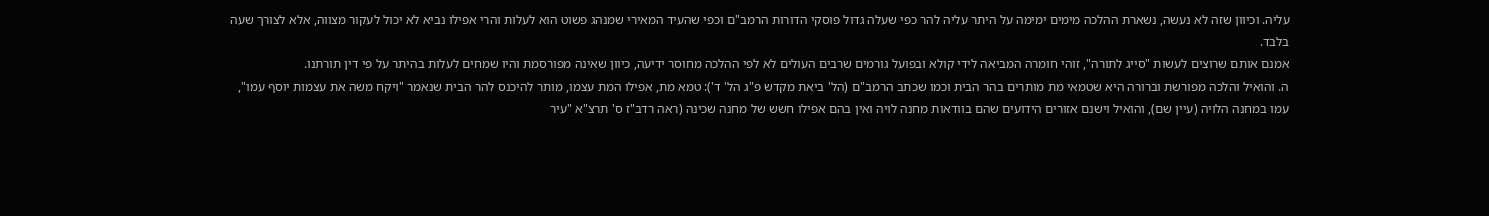עליה. וכיוון שזה לא נעשה, נשארת ההלכה מימים ימימה על היתר עליה להר כפי שעלה גדול פוסקי הדורות הרמב"ם וכפי שהעיד המאירי שמנהג פשוט הוא לעלות והרי אפילו נביא לא יכול לעקור מצווה, אלא לצורך שעה בלבד.
אמנם אותם שרוצים לעשות "סייג לתורה", זוהי חומרה המביאה לידי קולא ובפועל גורמים שרבים העולים לא לפי ההלכה מחוסר ידיעה, כיוון שאינה מפורסמת והיו שמחים לעלות בהיתר על פי דין תורתנו.
ה. והואיל והלכה מפורשת וברורה היא שטמאי מת מותרים בהר הבית וכמו שכתב הרמב"ם (הל' ביאת מקדש פ"ג הל' ד'): טמא מת, אפילו המת עצמו, מותר להיכנס להר הבית שנאמר "ויקח משה את עצמות יוסף עמו", עמו במחנה הלויה (עיין שם), והואיל וישנם אזורים הידועים שהם בוודאות מחנה לויה ואין בהם אפילו חשש של מחנה שכינה (ראה רדב"ז ס' תרצ"א "עיר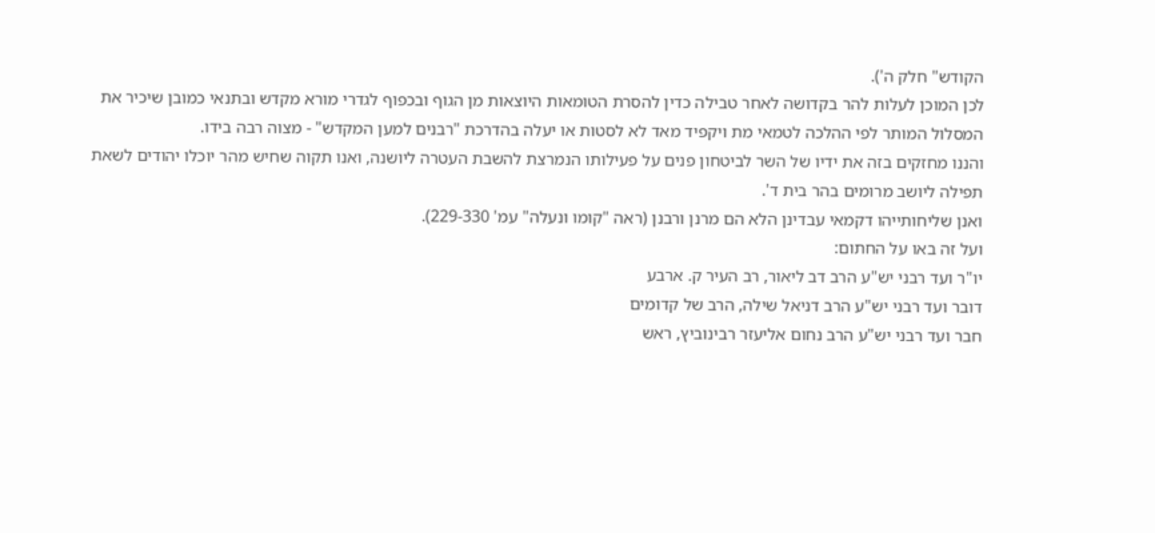הקודש" חלק ה').
לכן המוכן לעלות להר בקדושה לאחר טבילה כדין להסרת הטומאות היוצאות מן הגוף ובכפוף לגדרי מורא מקדש ובתנאי כמובן שיכיר את המסלול המותר לפי ההלכה לטמאי מת ויקפיד מאד לא לסטות או יעלה בהדרכת "רבנים למען המקדש" - מצוה רבה בידו.
והננו מחזקים בזה את ידיו של השר לביטחון פנים על פעילותו הנמרצת להשבת העטרה ליושנה, ואנו תקוה שחיש מהר יוכלו יהודים לשאת תפילה ליושב מרומים בהר בית ד'.
ואנן שליחותייהו דקמאי עבדינן הלא הם מרנן ורבנן (ראה "קומו ונעלה" עמ' 229-330).
ועל זה באו על החתום:
יו"ר ועד רבני יש"ע הרב דב ליאור, רב העיר ק. ארבע
דובר ועד רבני יש"ע הרב דניאל שילה, הרב של קדומים
חבר ועד רבני יש"ע הרב נחום אליעזר רבינוביץ, ראש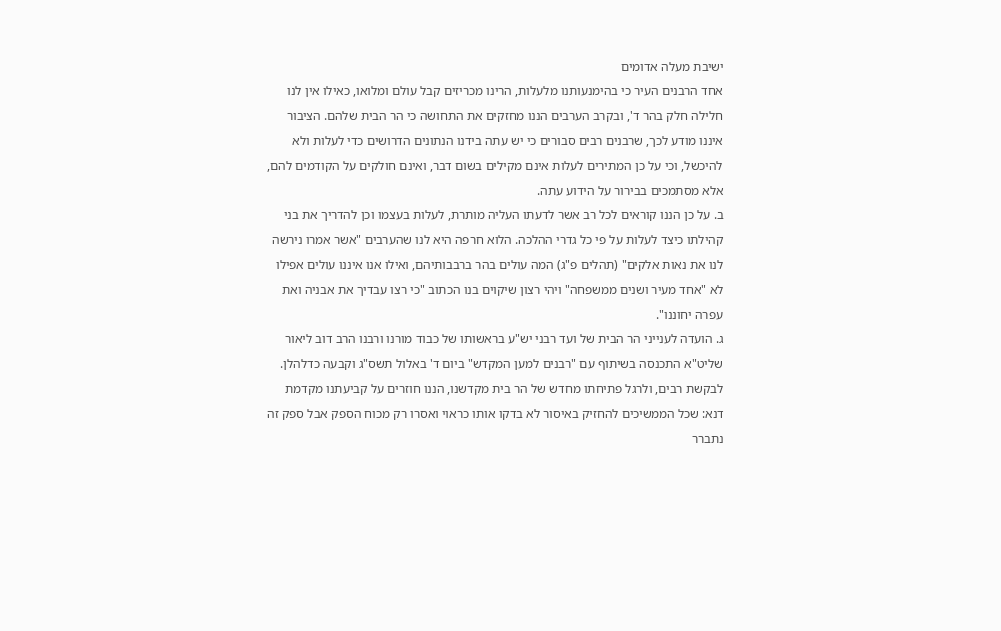ישיבת מעלה אדומים
אחד הרבנים העיר כי בהימנעותנו מלעלות, הרינו מכריזים קבל עולם ומלואו, כאילו אין לנו חלילה חלק בהר ד', ובקרב הערבים הננו מחזקים את התחושה כי הר הבית שלהם. הציבור איננו מודע לכך, שרבנים רבים סבורים כי יש עתה בידנו הנתונים הדרושים כדי לעלות ולא להיכשל, וכי על כן המתירים לעלות אינם מקילים בשום דבר, ואינם חולקים על הקודמים להם, אלא מסתמכים בבירור על הידוע עתה.
ב. על כן הננו קוראים לכל רב אשר לדעתו העליה מותרת, לעלות בעצמו וכן להדריך את בני קהילתו כיצד לעלות על פי כל גדרי ההלכה. הלוא חרפה היא לנו שהערבים "אשר אמרו נירשה לנו את נאות אלקים" (תהלים פ"ג) המה עולים בהר ברבבותיהם, ואילו אנו איננו עולים אפילו לא "אחד מעיר ושנים ממשפחה" ויהי רצון שיקוים בנו הכתוב "כי רצו עבדיך את אבניה ואת עפרה יחוננו".
ג. הועדה לענייני הר הבית של ועד רבני יש"ע בראשותו של כבוד מורנו ורבנו הרב דוב ליאור שליט"א התכנסה בשיתוף עם "רבנים למען המקדש" ביום ד' באלול תשס"ג וקבעה כדלהלן.
לבקשת רבים, ולרגל פתיחתו מחדש של הר בית מקדשנו, הננו חוזרים על קביעתנו מקדמת דנא: שכל הממשיכים להחזיק באיסור לא בדקו אותו כראוי ואסרו רק מכוח הספק אבל ספק זה נתברר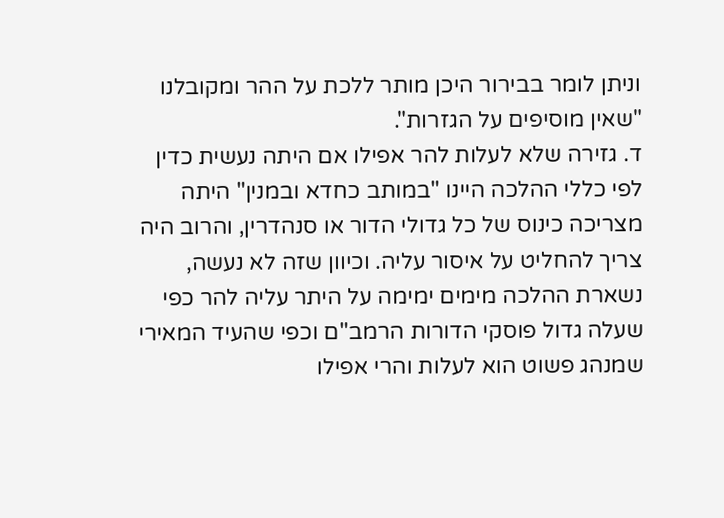וניתן לומר בבירור היכן מותר ללכת על ההר ומקובלנו "שאין מוסיפים על הגזרות".
ד. גזירה שלא לעלות להר אפילו אם היתה נעשית כדין לפי כללי ההלכה היינו "במותב כחדא ובמנין" היתה מצריכה כינוס של כל גדולי הדור או סנהדרין, והרוב היה צריך להחליט על איסור עליה. וכיוון שזה לא נעשה, נשארת ההלכה מימים ימימה על היתר עליה להר כפי שעלה גדול פוסקי הדורות הרמב"ם וכפי שהעיד המאירי שמנהג פשוט הוא לעלות והרי אפילו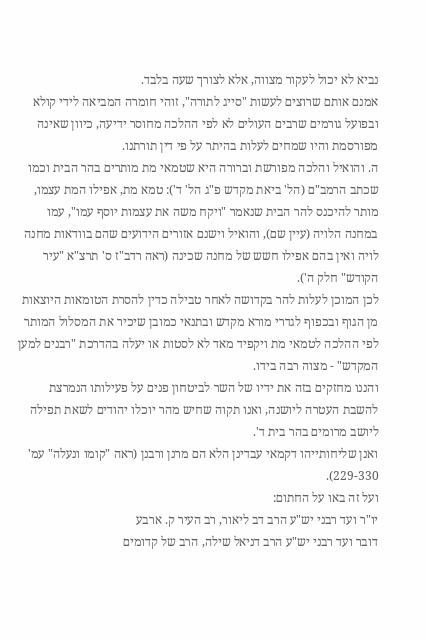נביא לא יכול לעקור מצווה, אלא לצורך שעה בלבד.
אמנם אותם שרוצים לעשות "סייג לתורה", זוהי חומרה המביאה לידי קולא ובפועל גורמים שרבים העולים לא לפי ההלכה מחוסר ידיעה, כיוון שאינה מפורסמת והיו שמחים לעלות בהיתר על פי דין תורתנו.
ה. והואיל והלכה מפורשת וברורה היא שטמאי מת מותרים בהר הבית וכמו שכתב הרמב"ם (הל' ביאת מקדש פ"ג הל' ד'): טמא מת, אפילו המת עצמו, מותר להיכנס להר הבית שנאמר "ויקח משה את עצמות יוסף עמו", עמו במחנה הלויה (עיין שם), והואיל וישנם אזורים הידועים שהם בוודאות מחנה לויה ואין בהם אפילו חשש של מחנה שכינה (ראה רדב"ז ס' תרצ"א "עיר הקודש" חלק ה').
לכן המוכן לעלות להר בקדושה לאחר טבילה כדין להסרת הטומאות היוצאות מן הגוף ובכפוף לגדרי מורא מקדש ובתנאי כמובן שיכיר את המסלול המותר לפי ההלכה לטמאי מת ויקפיד מאד לא לסטות או יעלה בהדרכת "רבנים למען המקדש" - מצוה רבה בידו.
והננו מחזקים בזה את ידיו של השר לביטחון פנים על פעילותו הנמרצת להשבת העטרה ליושנה, ואנו תקוה שחיש מהר יוכלו יהודים לשאת תפילה ליושב מרומים בהר בית ד'.
ואנן שליחותייהו דקמאי עבדינן הלא הם מרנן ורבנן (ראה "קומו ונעלה" עמ' 229-330).
ועל זה באו על החתום:
יו"ר ועד רבני יש"ע הרב דב ליאור, רב העיר ק. ארבע
דובר ועד רבני יש"ע הרב דניאל שילה, הרב של קדומים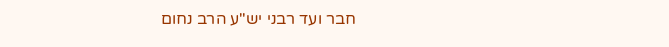חבר ועד רבני יש"ע הרב נחום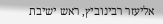אליעזר רבינוביץ, ראש ישיבת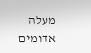מעלה אדומים